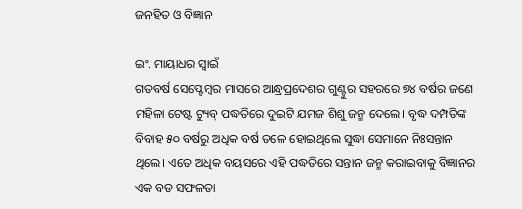ଜନହିତ ଓ ବିଜ୍ଞାନ

ଇଂ. ମାୟାଧର ସ୍ବାଇଁ
ଗତବର୍ଷ ସେପ୍ଟେମ୍ବର ମାସରେ ଆନ୍ଧ୍ରପ୍ରଦେଶର ଗୁଣ୍ଟୁର ସହରରେ ୭୪ ବର୍ଷର ଜଣେ ମହିଳା ଟେଷ୍ଟ ଟ୍ୟୁବ୍‌ ପଦ୍ଧତିରେ ଦୁଇଟି ଯମଜ ଶିଶୁ ଜନ୍ମ ଦେଲେ। ବୃଦ୍ଧ ଦମ୍ପତିଙ୍କ ବିବାହ ୫୦ ବର୍ଷରୁ ଅଧିକ ବର୍ଷ ତଳେ ହୋଇଥିଲେ ସୁଦ୍ଧା ସେମାନେ ନିଃସନ୍ତାନ ଥିଲେ। ଏତେ ଅଧିକ ବୟସରେ ଏହି ପଦ୍ଧତିରେ ସନ୍ତାନ ଜନ୍ମ କରାଇବାକୁ ବିଜ୍ଞାନର ଏକ ବଡ ସଫଳତା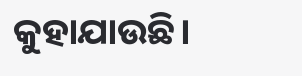କୁହାଯାଉଛି।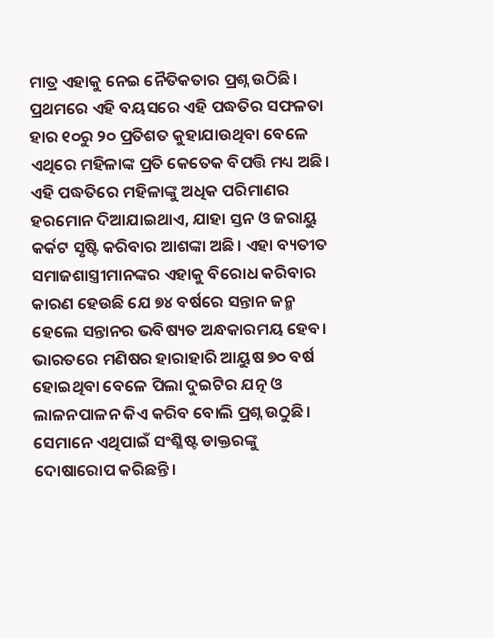ମାତ୍ର ଏହାକୁ ନେଇ ନୈତିକତାର ପ୍ରଶ୍ନ ଉଠିଛି। ପ୍ରଥମରେ ଏହି ବୟସରେ ଏହି ପଦ୍ଧତିର ସଫଳତା ହାର ୧୦ରୁ ୨୦ ପ୍ରତିଶତ କୁହାଯାଉଥିବା ବେଳେ ଏଥିରେ ମହିଳାଙ୍କ ପ୍ରତି କେତେକ ବିପତ୍ତି ମଧ୍ୟ ଅଛି। ଏହି ପଦ୍ଧତିରେ ମହିଳାଙ୍କୁ ଅଧିକ ପରିମାଣର ହରମୋନ ଦିଆଯାଇଥାଏ, ଯାହା ସ୍ତନ ଓ ଜରାୟୁ କର୍କଟ ସୃଷ୍ଟି କରିବାର ଆଶଙ୍କା ଅଛି। ଏହା ବ୍ୟତୀତ ସମାଜଶାସ୍ତ୍ରୀମାନଙ୍କର ଏହାକୁ ବିରୋଧ କରିବାର କାରଣ ହେଉଛି ଯେ ୭୪ ବର୍ଷରେ ସନ୍ତାନ ଜନ୍ମ ହେଲେ ସନ୍ତାନର ଭବିଷ୍ୟତ ଅନ୍ଧକାରମୟ ହେବ। ଭାରତରେ ମଣିଷର ହାରାହାରି ଆୟୁଷ ୭୦ ବର୍ଷ ହୋଇଥିବା ବେଳେ ପିଲା ଦୁଇଟିର ଯତ୍ନ ଓ ଲାଳନପାଳନ କିଏ କରିବ ବୋଲି ପ୍ରଶ୍ନ ଉଠୁଛି। ସେମାନେ ଏଥିପାଇଁ ସଂଶ୍ଳିଷ୍ଟ ଡାକ୍ତରଙ୍କୁ ଦୋଷାରୋପ କରିଛନ୍ତି।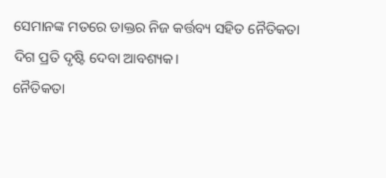ସେମାନଙ୍କ ମତରେ ଡାକ୍ତର ନିଜ କର୍ତ୍ତବ୍ୟ ସହିତ ନୈତିକତା ଦିଗ ପ୍ରତି ଦୃଷ୍ଟି ଦେବା ଆବଶ୍ୟକ।
ନୈତିକତା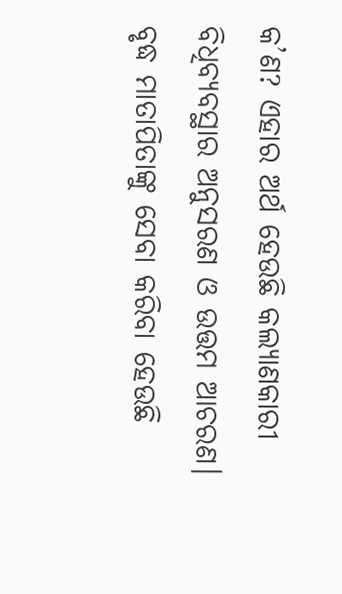କ’ଣ? ଏହାର ଅର୍ଥ ହେଉଛି କଲ୍ୟାଣକାରୀ ବିଧିବ୍ୟବସ୍ଥାର ଅନୁସରଣ ଓ ଉତ୍ତମ ଆଚରଣ। ବୃଦ୍ଧ ମାତାପିତାଙ୍କୁ ସେବା କରିବା ହେଉଛି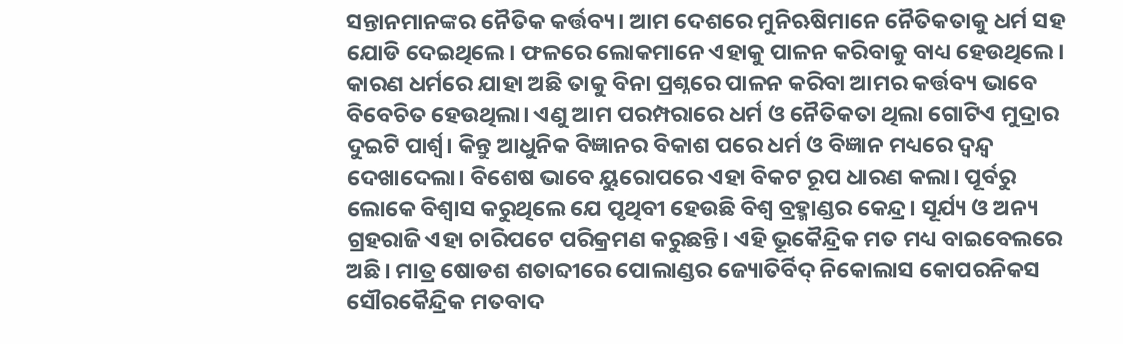ସନ୍ତାନମାନଙ୍କର ନୈତିକ କର୍ତ୍ତବ୍ୟ। ଆମ ଦେଶରେ ମୁନିଋଷିମାନେ ନୈତିକତାକୁ ଧର୍ମ ସହ ଯୋଡି ଦେଇଥିଲେ। ଫଳରେ ଲୋକମାନେ ଏହାକୁ ପାଳନ କରିବାକୁ ବାଧ୍ୟ ହେଉଥିଲେ। କାରଣ ଧର୍ମରେ ଯାହା ଅଛି ତାକୁ ବିନା ପ୍ରଶ୍ନରେ ପାଳନ କରିବା ଆମର କର୍ତ୍ତବ୍ୟ ଭାବେ ବିବେଚିତ ହେଉଥିଲା। ଏଣୁ ଆମ ପରମ୍ପରାରେ ଧର୍ମ ଓ ନୈତିକତା ଥିଲା ଗୋଟିଏ ମୁଦ୍ରାର ଦୁଇଟି ପାର୍ଶ୍ୱ। କିନ୍ତୁ ଆଧୁନିକ ବିଜ୍ଞାନର ବିକାଶ ପରେ ଧର୍ମ ଓ ବିଜ୍ଞାନ ମଧ୍ୟରେ ଦ୍ୱନ୍ଦ୍ୱ ଦେଖାଦେଲା। ବିଶେଷ ଭାବେ ୟୁରୋପରେ ଏହା ବିକଟ ରୂପ ଧାରଣ କଲା। ପୂର୍ବରୁ ଲୋକେ ବିଶ୍ୱାସ କରୁଥିଲେ ଯେ ପୃଥିବୀ ହେଉଛି ବିଶ୍ୱ ବ୍ରହ୍ମାଣ୍ଡର କେନ୍ଦ୍ର। ସୂର୍ଯ୍ୟ ଓ ଅନ୍ୟ ଗ୍ରହରାଜି ଏହା ଚାରିପଟେ ପରିକ୍ରମଣ କରୁଛନ୍ତି। ଏହି ଭୂକୈନ୍ଦ୍ରିକ ମତ ମଧ୍ୟ ବାଇବେଲରେ ଅଛି। ମାତ୍ର ଷୋଡଶ ଶତାବ୍ଦୀରେ ପୋଲାଣ୍ଡର ଜ୍ୟୋତିର୍ବିଦ୍‌ ନିକୋଲାସ କୋପରନିକସ ସୌରକୈନ୍ଦ୍ରିକ ମତବାଦ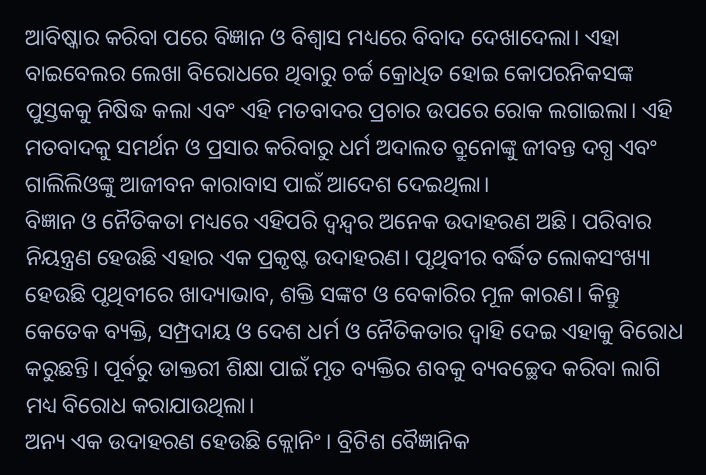ଆବିଷ୍କାର କରିବା ପରେ ବିଜ୍ଞାନ ଓ ବିଶ୍ୱାସ ମଧ୍ୟରେ ବିବାଦ ଦେଖାଦେଲା। ଏହା ବାଇବେଲର ଲେଖା ବିରୋଧରେ ଥିବାରୁ ଚର୍ଚ୍ଚ କ୍ରୋଧିତ ହୋଇ କୋପରନିକସଙ୍କ ପୁସ୍ତକକୁ ନିଷିଦ୍ଧ କଲା ଏବଂ ଏହି ମତବାଦର ପ୍ରଚାର ଉପରେ ରୋକ ଲଗାଇଲା। ଏହି ମତବାଦକୁ ସମର୍ଥନ ଓ ପ୍ରସାର କରିବାରୁ ଧର୍ମ ଅଦାଲତ ବ୍ରୁନୋଙ୍କୁ ଜୀବନ୍ତ ଦଗ୍ଧ ଏବଂ ଗାଲିଲିଓଙ୍କୁ ଆଜୀବନ କାରାବାସ ପାଇଁ ଆଦେଶ ଦେଇଥିଲା।
ବିଜ୍ଞାନ ଓ ନୈତିକତା ମଧ୍ୟରେ ଏହିପରି ଦ୍ୱନ୍ଦ୍ୱର ଅନେକ ଉଦାହରଣ ଅଛି। ପରିବାର ନିୟନ୍ତ୍ରଣ ହେଉଛି ଏହାର ଏକ ପ୍ରକୃଷ୍ଟ ଉଦାହରଣ। ପୃଥିବୀର ବର୍ଦ୍ଧିତ ଲୋକସଂଖ୍ୟା ହେଉଛି ପୃଥିବୀରେ ଖାଦ୍ୟାଭାବ, ଶକ୍ତି ସଙ୍କଟ ଓ ବେକାରିର ମୂଳ କାରଣ। କିନ୍ତୁ କେତେକ ବ୍ୟକ୍ତି, ସମ୍ପ୍ରଦାୟ ଓ ଦେଶ ଧର୍ମ ଓ ନୈତିକତାର ଦ୍ୱାହି ଦେଇ ଏହାକୁ ବିରୋଧ କରୁଛନ୍ତି। ପୂର୍ବରୁ ଡାକ୍ତରୀ ଶିକ୍ଷା ପାଇଁ ମୃତ ବ୍ୟକ୍ତିର ଶବକୁ ବ୍ୟବଚ୍ଛେଦ କରିବା ଲାଗି ମଧ୍ୟ ବିରୋଧ କରାଯାଉଥିଲା।
ଅନ୍ୟ ଏକ ଉଦାହରଣ ହେଉଛି କ୍ଲୋନିଂ। ବ୍ରିଟିଶ ବୈଜ୍ଞାନିକ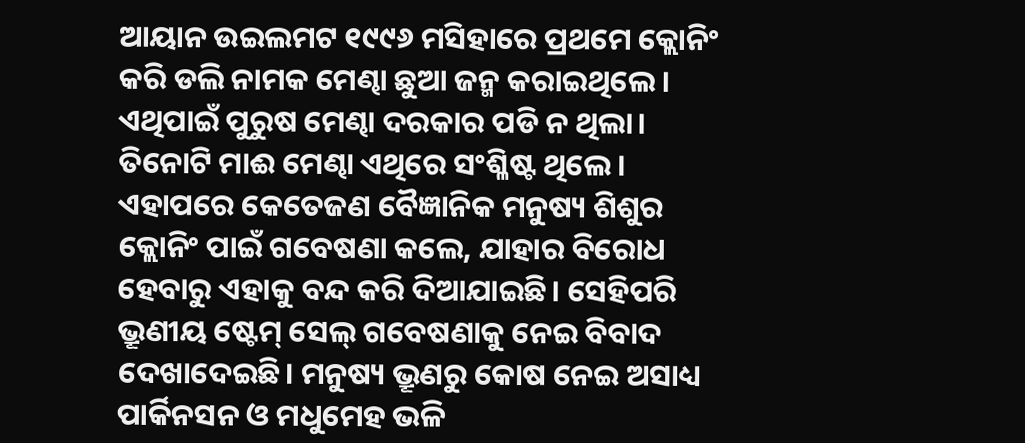ଆୟାନ ଉଇଲମଟ ୧୯୯୬ ମସିହାରେ ପ୍ରଥମେ କ୍ଲୋନିଂ କରି ଡଲି ନାମକ ମେଣ୍ଢା ଛୁଆ ଜନ୍ମ କରାଇଥିଲେ। ଏଥିପାଇଁ ପୁରୁଷ ମେଣ୍ଢା ଦରକାର ପଡି ନ ଥିଲା। ତିନୋଟି ମାଈ ମେଣ୍ଢା ଏଥିରେ ସଂଶ୍ଳିଷ୍ଟ ଥିଲେ। ଏହାପରେ କେତେଜଣ ବୈଜ୍ଞାନିକ ମନୁଷ୍ୟ ଶିଶୁର କ୍ଲୋନିଂ ପାଇଁ ଗବେଷଣା କଲେ, ଯାହାର ବିରୋଧ ହେବାରୁ ଏହାକୁ ବନ୍ଦ କରି ଦିଆଯାଇଛି। ସେହିପରି ଭ୍ରୂଣୀୟ ଷ୍ଟେମ୍‌ ସେଲ୍‌ ଗବେଷଣାକୁ ନେଇ ବିବାଦ ଦେଖାଦେଇଛି। ମନୁଷ୍ୟ ଭ୍ରୂଣରୁ କୋଷ ନେଇ ଅସାଧ୍ୟ ପାର୍କିନସନ ଓ ମଧୁମେହ ଭଳି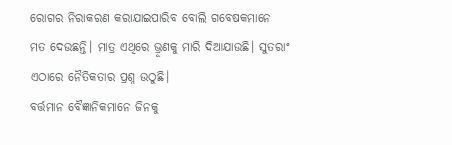ରୋଗର ନିରାକରଣ କରାଯାଇପାରିବ ବୋଲି ଗବେଷକମାନେ ମତ ଦେଉଛନ୍ତି। ମାତ୍ର ଏଥିରେ ଭ୍ରୂଣକୁ ମାରି ଦିଆଯାଉଛି। ସୁତରାଂ ଏଠାରେ ନୈତିକତାର ପ୍ରଶ୍ନ ଉଠୁଛି।
ବର୍ତ୍ତମାନ ବୈଜ୍ଞାନିକମାନେ ଜିନକୁ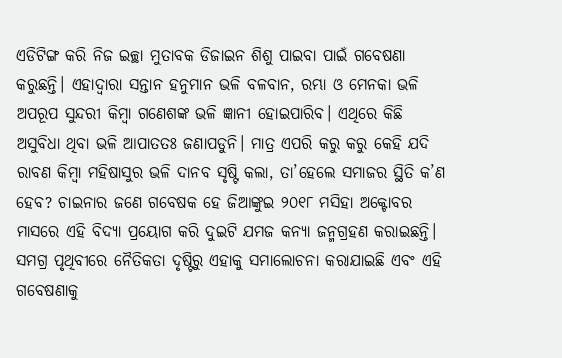ଏଡିଟିଙ୍ଗ କରି ନିଜ ଇଚ୍ଛା ମୁତାବକ ଡିଜାଇନ ଶିଶୁ ପାଇବା ପାଇଁ ଗବେଷଣା କରୁଛନ୍ତି। ଏହାଦ୍ୱାରା ସନ୍ତାନ ହନୁମାନ ଭଳି ବଳବାନ, ରମ୍ଭା ଓ ମେନକା ଭଳି ଅପରୂପ ସୁନ୍ଦରୀ କିମ୍ବା ଗଣେଶଙ୍କ ଭଳି ଜ୍ଞାନୀ ହୋଇପାରିବ। ଏଥିରେ କିଛି ଅସୁବିଧା ଥିବା ଭଳି ଆପାତତଃ ଜଣାପଡୁନି। ମାତ୍ର ଏପରି କରୁ କରୁ କେହି ଯଦି ରାବଣ କିମ୍ବା ମହିଷାସୁର ଭଳି ଦାନବ ସୃଷ୍ଟି କଲା, ତା’ହେଲେ ସମାଜର ସ୍ଥିତି କ’ଣ ହେବ? ଚାଇନାର ଜଣେ ଗବେଷକ ହେ ଜିଆଙ୍କୁଇ ୨୦୧୮ ମସିହା ଅକ୍ଟୋବର ମାସରେ ଏହି ବିଦ୍ୟା ପ୍ରୟୋଗ କରି ଦୁଇଟି ଯମଜ କନ୍ୟା ଜନ୍ମଗ୍ରହଣ କରାଇଛନ୍ତି। ସମଗ୍ର ପୃଥିବୀରେ ନୈତିକତା ଦୃଷ୍ଟିରୁ ଏହାକୁ ସମାଲୋଚନା କରାଯାଇଛି ଏବଂ ଏହି ଗବେଷଣାକୁ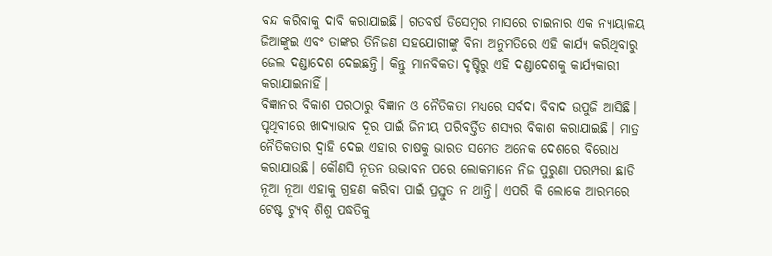ବନ୍ଦ କରିବାକୁ ଦାବି କରାଯାଇଛି। ଗତବର୍ଷ ଡିସେମ୍ବର ମାସରେ ଚାଇନାର ଏକ ନ୍ୟାୟାଳୟ ଜିଆଙ୍କୁଇ ଏବଂ ତାଙ୍କର ତିନିଜଣ ସହଯୋଗୀଙ୍କୁ ବିନା ଅନୁମତିରେ ଏହି କାର୍ଯ୍ୟ କରିଥିବାରୁ ଜେଲ ଦଣ୍ଡାଦେଶ ଦେଇଛନ୍ତି। କିନ୍ତୁ ମାନବିକତା ଦୃଷ୍ଟିରୁ ଏହି ଦଣ୍ଡାଦେଶକୁ କାର୍ଯ୍ୟକାରୀ କରାଯାଇନାହିଁ।
ବିଜ୍ଞାନର ବିକାଶ ପରଠାରୁ ବିଜ୍ଞାନ ଓ ନୈତିକତା ମଧ୍ୟରେ ସର୍ବଦା ବିବାଦ ଉପୁଜି ଆସିଛି। ପୃଥିବୀରେ ଖାଦ୍ୟାଭାବ ଦୂର ପାଇଁ ଜିନୀୟ ପରିବର୍ତ୍ତିତ ଶସ୍ୟର ବିକାଶ କରାଯାଇଛି। ମାତ୍ର ନୈତିକତାର ଦ୍ୱାହି ଦେଇ ଏହାର ଚାଷକୁ ଭାରତ ସମେତ ଅନେକ ଦେଶରେ ବିରୋଧ କରାଯାଉଛି। କୌଣସି ନୂତନ ଉଦ୍ଭାବନ ପରେ ଲୋକମାନେ ନିଜ ପୁରୁଣା ପରମ୍ପରା ଛାଡି ନୂଆ ନୂଆ ଏହାକୁ ଗ୍ରହଣ କରିବା ପାଇଁ ପ୍ରସ୍ତୁତ ନ ଥାନ୍ତି। ଏପରି କି ଲୋକେ ଆରମ୍ଭରେ ଟେଷ୍ଟ ଟ୍ୟୁବ୍‌ ଶିଶୁ ପଦ୍ଧତିକୁ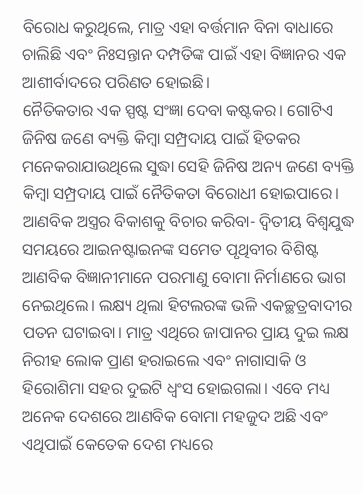ବିରୋଧ କରୁଥିଲେ, ମାତ୍ର ଏହା ବର୍ତ୍ତମାନ ବିନା ବାଧାରେ ଚାଲିଛି ଏବଂ ନିଃସନ୍ତାନ ଦମ୍ପତିଙ୍କ ପାଇଁ ଏହା ବିଜ୍ଞାନର ଏକ ଆଶୀର୍ବାଦରେ ପରିଣତ ହୋଇଛି।
ନୈତିକତାର ଏକ ସ୍ପଷ୍ଟ ସଂଜ୍ଞା ଦେବା କଷ୍ଟକର। ଗୋଟିଏ ଜିନିଷ ଜଣେ ବ୍ୟକ୍ତି କିମ୍ବା ସମ୍ପ୍ରଦାୟ ପାଇଁ ହିତକର ମନେକରାଯାଉଥିଲେ ସୁଦ୍ଧା ସେହି ଜିନିଷ ଅନ୍ୟ ଜଣେ ବ୍ୟକ୍ତି କିମ୍ବା ସମ୍ପ୍ରଦାୟ ପାଇଁ ନୈତିକତା ବିରୋଧୀ ହୋଇପାରେ। ଆଣବିକ ଅସ୍ତ୍ରର ବିକାଶକୁ ବିଚାର କରିବା- ଦ୍ୱିତୀୟ ବିଶ୍ୱଯୁଦ୍ଧ ସମୟରେ ଆଇନଷ୍ଟାଇନଙ୍କ ସମେତ ପୃଥିବୀର ବିଶିଷ୍ଟ ଆଣବିକ ବିଜ୍ଞାନୀମାନେ ପରମାଣୁ ବୋମା ନିର୍ମାଣରେ ଭାଗ ନେଇଥିଲେ। ଲକ୍ଷ୍ୟ ଥିଲା ହିଟଲରଙ୍କ ଭଳି ଏକଚ୍ଛତ୍ରବାଦୀର ପତନ ଘଟାଇବା। ମାତ୍ର ଏଥିରେ ଜାପାନର ପ୍ରାୟ ଦୁଇ ଲକ୍ଷ ନିରୀହ ଲୋକ ପ୍ରାଣ ହରାଇଲେ ଏବଂ ନାଗାସାକି ଓ ହିରୋଶିମା ସହର ଦୁଇଟି ଧ୍ୱଂସ ହୋଇଗଲା। ଏବେ ମଧ୍ୟ ଅନେକ ଦେଶରେ ଆଣବିକ ବୋମା ମହଜୁଦ ଅଛି ଏବଂ ଏଥିପାଇଁ କେତେକ ଦେଶ ମଧ୍ୟରେ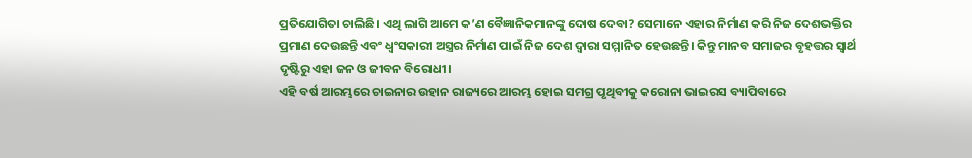ପ୍ରତିଯୋଗିତା ଚାଲିଛି। ଏଥି ଲାଗି ଆମେ କ’ଣ ବୈଜ୍ଞାନିକମାନଙ୍କୁ ଦୋଷ ଦେବା? ସେମାନେ ଏହାର ନିର୍ମାଣ କରି ନିଜ ଦେଶଭକ୍ତିର ପ୍ରମାଣ ଦେଉଛନ୍ତି ଏବଂ ଧ୍ୱଂସକାରୀ ଅସ୍ତ୍ରର ନିର୍ମାଣ ପାଇଁ ନିଜ ଦେଶ ଦ୍ୱାରା ସମ୍ମାନିତ ହେଉଛନ୍ତି। କିନ୍ତୁ ମାନବ ସମାଜର ବୃହତ୍ତର ସ୍ବାର୍ଥ ଦୃଷ୍ଟିରୁ ଏହା ଜନ ଓ ଜୀବନ ବିରୋଧୀ।
ଏହି ବର୍ଷ ଆରମ୍ଭରେ ଚାଇନାର ଉହାନ ରାଜ୍ୟରେ ଆରମ୍ଭ ହୋଇ ସମଗ୍ର ପୃଥିବୀକୁ କରୋନା ଭାଇରସ ବ୍ୟାପିବାରେ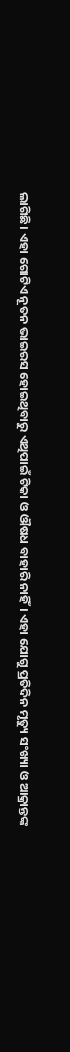ଲାଗିଛି। ଏହା ଗୋଟିଏ ନୂତନ ଭାଇରସ ହୋଇଥିବାରୁ ଏଥିପାଇଁ ଟିକା ଓ ଔଷଧ ବାହାରି ନାହିଁ। ଏହା ଯୋଗୁ ପ୍ରତିଦିନ ମୃତ୍ୟୁ ସଂଖ୍ୟା ଓ ଆକ୍ରାନ୍ତଙ୍କ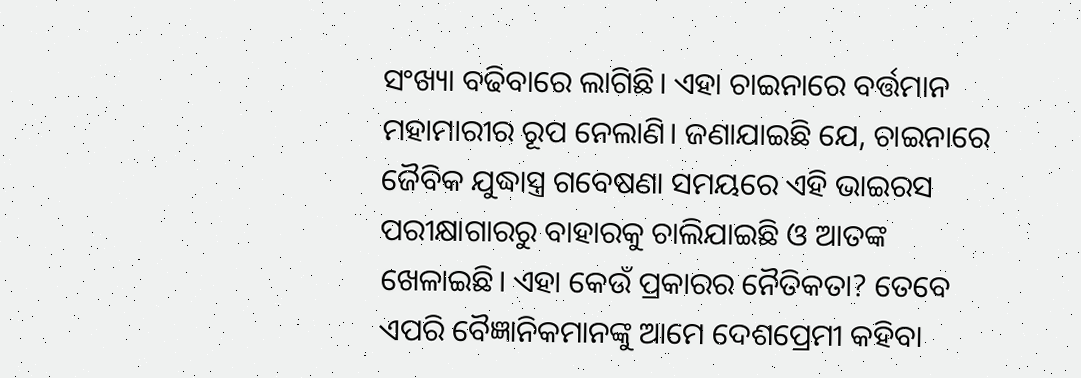ସଂଖ୍ୟା ବଢିବାରେ ଲାଗିଛି। ଏହା ଚାଇନାରେ ବର୍ତ୍ତମାନ ମହାମାରୀର ରୂପ ନେଲାଣି। ଜଣାଯାଇଛି ଯେ, ଚାଇନାରେ ଜୈବିକ ଯୁଦ୍ଧାସ୍ତ୍ର ଗବେଷଣା ସମୟରେ ଏହି ଭାଇରସ ପରୀକ୍ଷାଗାରରୁ ବାହାରକୁ ଚାଲିଯାଇଛି ଓ ଆତଙ୍କ ଖେଳାଇଛି। ଏହା କେଉଁ ପ୍ରକାରର ନୈତିକତା? ତେବେ ଏପରି ବୈଜ୍ଞାନିକମାନଙ୍କୁ ଆମେ ଦେଶପ୍ରେମୀ କହିବା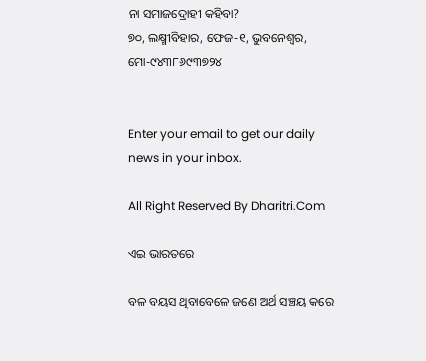ନା ସମାଜଦ୍ରୋହୀ କହିବା?
୭୦, ଲକ୍ଷ୍ମୀବିହାର, ଫେଜ-୧, ଭୁବନେଶ୍ୱର, ମୋ-୯୪୩୮୬୯୩୭୨୪


Enter your email to get our daily news in your inbox.

All Right Reserved By Dharitri.Com

ଏଇ ଭାରତରେ

ବଳ ବୟସ ଥିବାବେଳେ ଜଣେ ଅର୍ଥ ସଞ୍ଚୟ କରେ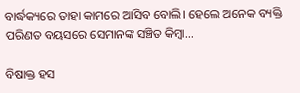ବାର୍ଦ୍ଧକ୍ୟରେ ତାହା କାମରେ ଆସିବ ବୋଲି। ହେଲେ ଅନେକ ବ୍ୟକ୍ତି ପରିଣତ ବୟସରେ ସେମାନଙ୍କ ସଞ୍ଚିତ କିମ୍ବା…

ବିଷାକ୍ତ ହସ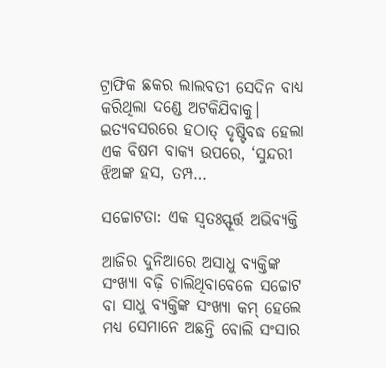ଟ୍ରାଫିକ ଛକର ଲାଲବତୀ ସେଦିନ ବାଧ୍ୟ କରିଥିଲା ଦଣ୍ଡେ ଅଟକିଯିବାକୁ। ଇତ୍ୟବସରରେ ହଠାତ୍‌ ଦୃଷ୍ଟିବଦ୍ଧ ହେଲା ଏକ ବିଷମ ବାକ୍ୟ ଉପରେ, ‘ସୁନ୍ଦରୀ ଝିଅଙ୍କ ହସ, ତମ୍ପ…

ସଚ୍ଚୋଟତା: ଏକ ସ୍ବତଃସ୍ଫୂର୍ତ୍ତ ଅଭିବ୍ୟକ୍ତି

ଆଜିର ଦୁନିଆରେ ଅସାଧୁ ବ୍ୟକ୍ତିଙ୍କ ସଂଖ୍ୟା ବଢ଼ି ଚାଲିଥିବାବେଳେ ସଚ୍ଚୋଟ ବା ସାଧୁ ବ୍ୟକ୍ତିଙ୍କ ସଂଖ୍ୟା କମ୍‌ ହେଲେ ମଧ୍ୟ ସେମାନେ ଅଛନ୍ତି ବୋଲି ସଂସାର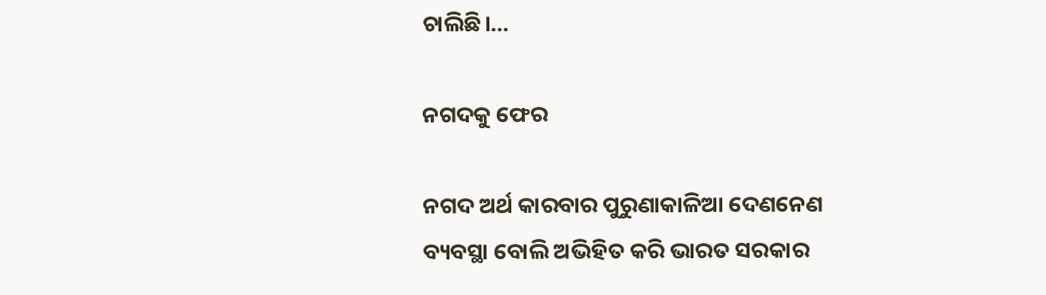ଚାଲିଛି।…

ନଗଦକୁ ଫେର

ନଗଦ ଅର୍ଥ କାରବାର ପୁରୁଣାକାଳିଆ ଦେଣନେଣ ବ୍ୟବସ୍ଥା ବୋଲି ଅଭିହିତ କରି ଭାରତ ସରକାର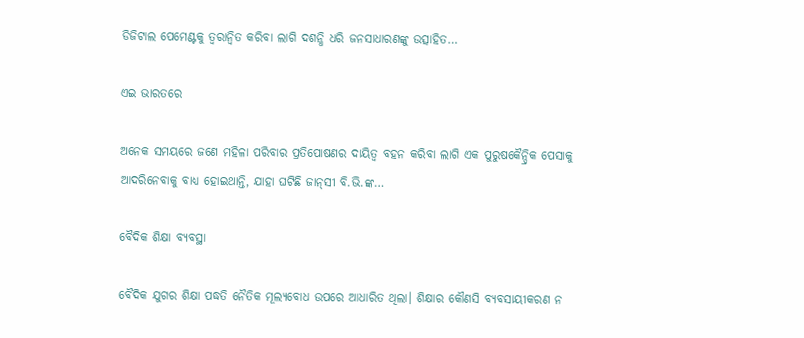ଡିଜିଟାଲ ପେମେଣ୍ଟକୁ ତ୍ୱରାନ୍ବିତ କରିବା ଲାଗି ଦଶନ୍ଧି ଧରି ଜନସାଧାରଣଙ୍କୁ ଉତ୍ସାହିତ…

ଏଇ ଭାରତରେ

ଅନେକ ସମୟରେ ଜଣେ ମହିଳା ପରିବାର ପ୍ରତିପୋଷଣର ଦାୟିତ୍ୱ ବହନ କରିବା ଲାଗି ଏକ ପୁରୁଷକୈନ୍ଦ୍ରିକ ପେସାକୁ ଆଦରିନେବାକୁ ବାଧ୍ୟ ହୋଇଥାନ୍ତି, ଯାହା ଘଟିଛି ଜାନ୍‌ସୀ ବି.ଭି.ଙ୍କ…

ବୈଦିକ ଶିକ୍ଷା ବ୍ୟବସ୍ଥା

ବୈଦିକ ଯୁଗର ଶିକ୍ଷା ପଦ୍ଧତି ନୈତିକ ମୂଲ୍ୟବୋଧ ଉପରେ ଆଧାରିତ ଥିଲା। ଶିକ୍ଷାର କୌଣସି ବ୍ୟବସାୟୀକରଣ ନ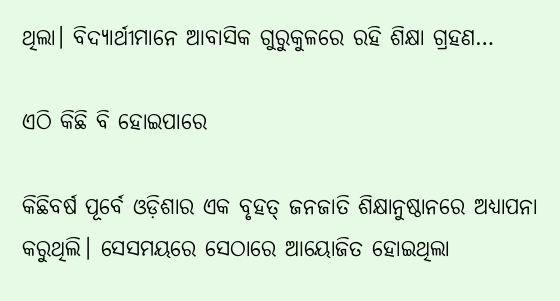ଥିଲା। ବିଦ୍ୟାର୍ଥୀମାନେ ଆବାସିକ ଗୁରୁକୁଳରେ ରହି ଶିକ୍ଷା ଗ୍ରହଣ…

ଏଠି କିଛି ବି ହୋଇପାରେ

କିଛିବର୍ଷ ପୂର୍ବେ ଓଡ଼ିଶାର ଏକ ବୃହତ୍‌ ଜନଜାତି ଶିକ୍ଷାନୁଷ୍ଠାନରେ ଅଧ୍ୟାପନା କରୁଥିଲି। ସେସମୟରେ ସେଠାରେ ଆୟୋଜିତ ହୋଇଥିଲା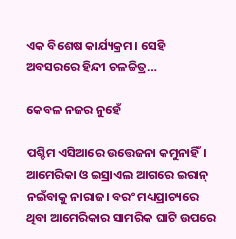ଏକ ବିଶେଷ କାର୍ଯ୍ୟକ୍ରମ। ସେହି ଅବସରରେ ହିନ୍ଦୀ ଚଳଚ୍ଚିତ୍ର…

କେବଳ ନଜର ନୁହେଁ

ପଶ୍ଚିମ ଏସିଆରେ ଉତ୍ତେଜନା କମୁନାହିଁ। ଆମେରିକା ଓ ଇସ୍ରାଏଲ ଆଗରେ ଇରାନ୍‌ ନଇଁବାକୁ ନାରାଜ। ବରଂ ମଧ୍ୟପ୍ରାଚ୍ୟରେ ଥିବା ଆମେରିକାର ସାମରିକ ଘାଟି ଉପରେ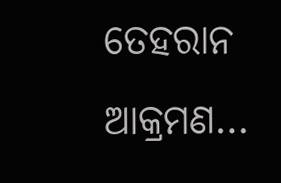ତେହରାନ ଆକ୍ରମଣ…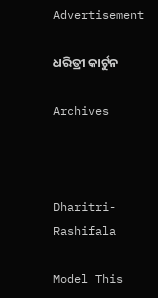Advertisement

ଧରିତ୍ରୀ କାର୍ଟୁନ

Archives



Dharitri-Rashifala

Model This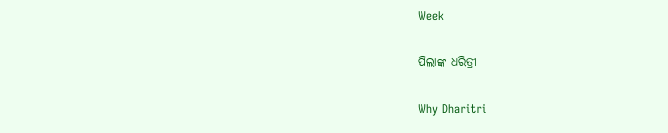Week

ପିଲାଙ୍କ ଧରିତ୍ରୀ

Why Dharitri